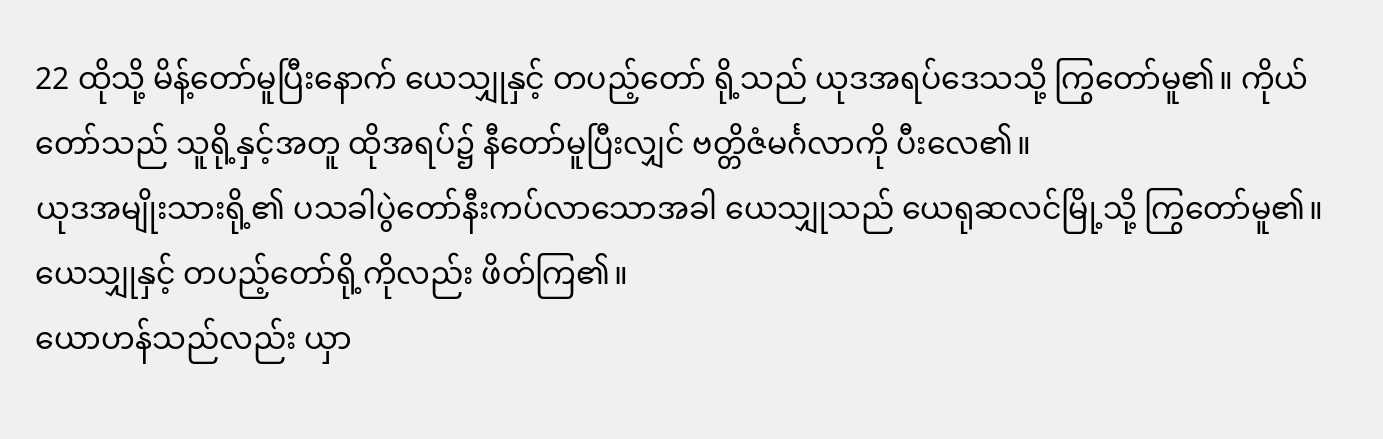22 ထိုသို့ မိန့်တော်မူပြီးနောက် ယေသျှုနှင့် တပည့်တော် ရို့သည် ယုဒအရပ်ဒေသသို့ ကြွတော်မူ၏။ ကိုယ်တော်သည် သူရို့နှင့်အတူ ထိုအရပ်၌ နီတော်မူပြီးလျှင် ဗတ္တိဇံမင်္ဂလာကို ပီးလေ၏။
ယုဒအမျိုးသားရို့၏ ပသခါပွဲတော်နီးကပ်လာသောအခါ ယေသျှုသည် ယေရုဆလင်မြို့သို့ ကြွတော်မူ၏။
ယေသျှုနှင့် တပည့်တော်ရို့ကိုလည်း ဖိတ်ကြ၏။
ယောဟန်သည်လည်း ယှာ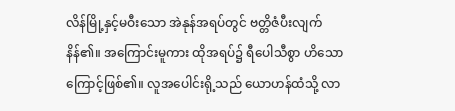လိန်မြို့နှင့်မဝီးသော အဲနုန်အရပ်တွင် ဗတ္တိဇံပီးလျက် နိန်၏။ အကြောင်းမူကား ထိုအရပ်၌ ရီပေါသီစွာ ဟိသောကြောင့်ဖြစ်၏။ လူအပေါင်းရို့သည် ယောဟန်ထံသို့ လာ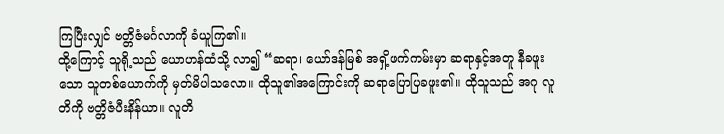ကြပြီးလျှင် ဗတ္တိဇံမင်္ဂလာကို ခံယူကြ၏။
ထို့ကြောင့် သူရို့သည် ယောဟန်ထံသို့ လာ၍ “ဆရာ၊ ယော်ဒန်မြစ် အရှိ့ဖက်ကမ်းမှာ ဆရာနှင့်အတူ နီခဖူးသော သူတစ်ယောက်ကို မှတ်မိပါသလော။ ထိုသူ၏အကြောင်းကို ဆရာပြောပြခဖူး၏။ ထိုသူသည် အဂု လူတိကို ဗတ္တိဇံပီးနိန်ယာ။ လူတိ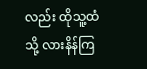လည်း ထိုသူ့ထံသို့ လားနိန်ကြ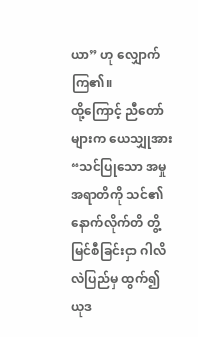ယာ” ဟု လျှောက်ကြ၏။
ထို့ကြောင့် ညီတော်များက ယေသျှုအား “သင်ပြုသော အမှုအရာတိကို သင်၏ နောက်လိုက်တိ တွိ့မြင်စီခြင်းငှာ ဂါလိလဲပြည်မှ ထွက်၍ ယုဒ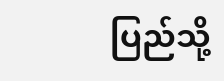ပြည်သို့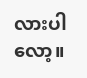လားပါလော့။